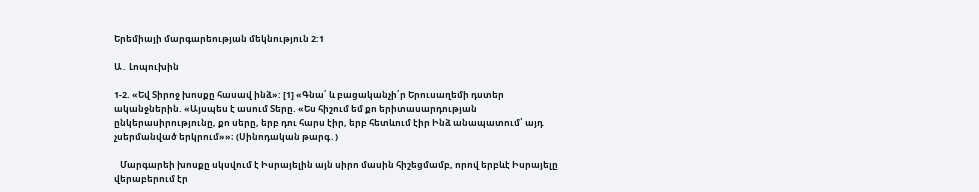Երեմիայի մարգարեության մեկնություն 2:1

Ա․ Լոպուխին

1-2. «Եվ Տիրոջ խոսքը հասավ ինձ»: [1] «Գնա՛ և բացականչի՛ր Երուսաղեմի դստեր ականջներին. «Այսպես է ասում Տերը. «Ես հիշում եմ քո երիտասարդության ընկերասիրությունը, քո սերը, երբ դու հարս էիր, երբ հետևում էիր Ինձ անապատում՝ այդ չսերմանված երկրում»»։ (Սինոդական թարգ․)

   Մարգարեի խոսքը սկսվում է Իսրայելին այն սիրո մասին հիշեցմամբ, որով երբևէ Իսրայելը վերաբերում էր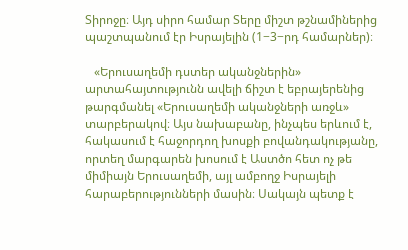Տիրոջը։ Այդ սիրո համար Տերը միշտ թշնամիներից պաշտպանում էր Իսրայելին (1−3−րդ համարներ)։

   «Երուսաղեմի դստեր ականջներին» արտահայտությունն ավելի ճիշտ է եբրայերենից թարգմանել «Երուսաղեմի ականջների առջև» տարբերակով։ Այս նախաբանը, ինչպես երևում է, հակասում է հաջորդող խոսքի բովանդակությանը, որտեղ մարգարեն խոսում է Աստծո հետ ոչ թե միմիայն Երուսաղեմի, այլ ամբողջ Իսրայելի հարաբերությունների մասին։ Սակայն պետք է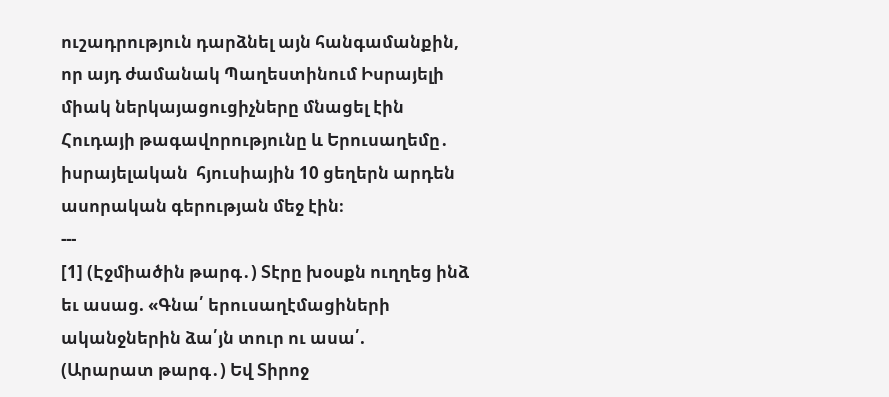ուշադրություն դարձնել այն հանգամանքին, որ այդ ժամանակ Պաղեստինում Իսրայելի միակ ներկայացուցիչները մնացել էին Հուդայի թագավորությունը և Երուսաղեմը․ իսրայելական  հյուսիային 10 ցեղերն արդեն ասորական գերության մեջ էին։
---
[1] (Էջմիածին թարգ․) Տէրը խօսքն ուղղեց ինձ եւ ասաց. «Գնա՛ երուսաղէմացիների ականջներին ձա՛յն տուր ու ասա՛.
(Արարատ թարգ․) Եվ Տիրոջ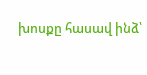խոսքը հասավ ինձ՝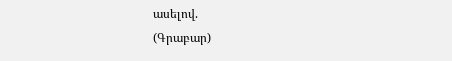ասելով.
(Գրաբար)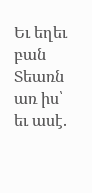Եւ եղեւ բան Տեառն առ իս՝ եւ ասէ.